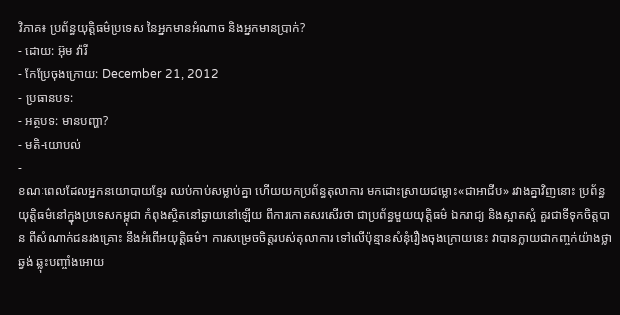វិភាគ៖ ប្រព័ន្ធយុត្តិធម៌ប្រទេស នៃអ្នកមានអំណាច និងអ្នកមានប្រាក់?
- ដោយ: អ៊ុម វ៉ារី
- កែប្រែចុងក្រោយ: December 21, 2012
- ប្រធានបទ:
- អត្ថបទ: មានបញ្ហា?
- មតិ-យោបល់
-
ខណៈពេលដែលអ្នកនយោបាយខ្មែរ ឈប់កាប់សម្លាប់គ្នា ហើយយកប្រព័ន្ធតុលាការ មកដោះស្រាយជម្លោះ«ជាអាជីប» រវាងគ្នាវិញនោះ ប្រព័ន្ធយុត្តិធម៌នៅក្នុងប្រទេសកម្ពុជា កំពុងស្ថិតនៅឆ្ងាយនៅឡើយ ពីការកោតសរសើរថា ជាប្រព័ន្ធមួយយុត្តិធម៌ ឯករាជ្យ និងស្អាតស្អំ គួរជាទីទុកចិត្តបាន ពីសំណាក់ជនរងគ្រោះ នឹងអំពើអយុត្តិធម៌។ ការសម្រេចចិត្តរបស់តុលាការ ទៅលើប៉ុន្មានសំនុំរឿងចុងក្រោយនេះ វាបានក្លាយជាកញ្ចក់យ៉ាងថ្លាឆ្វង់ ឆ្លុះបញ្ចាំងអោយ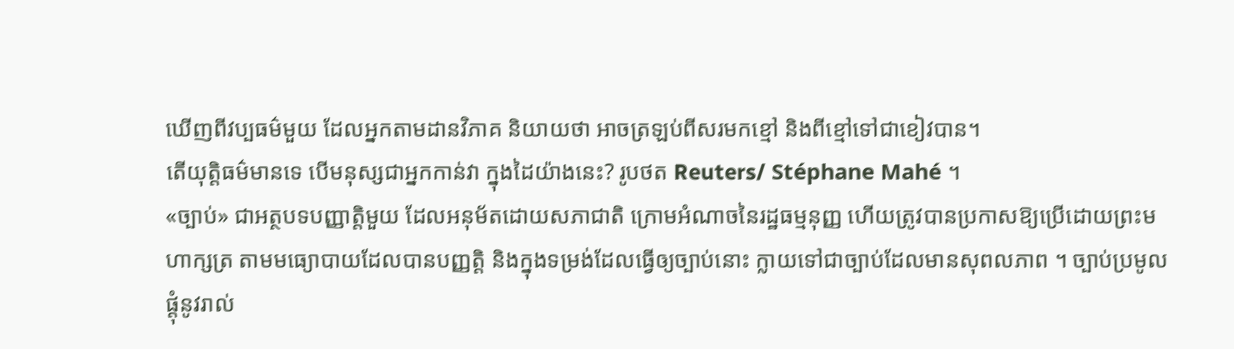ឃើញពីវប្បធម៌មួយ ដែលអ្នកតាមដានវិភាគ និយាយថា អាចត្រឡប់ពីសរមកខ្មៅ និងពីខ្មៅទៅជាខៀវបាន។
តើយុត្តិធម៌មានទេ បើមនុស្សជាអ្នកកាន់វា ក្នុងដៃយ៉ាងនេះ? រូបថត Reuters/ Stéphane Mahé ។
«ច្បាប់» ជាអត្ថបទបញ្ញាត្តិមួយ ដែលអនុម័តដោយសភាជាតិ ក្រោមអំណាចនៃរដ្ឋធម្មនុញ្ញ ហើយត្រូវបានប្រកាសឱ្យប្រើដោយព្រះមហាក្សត្រ តាមមធ្យោបាយដែលបានបញ្ញតិ្ត និងក្នុងទម្រង់ដែលធ្វើឲ្យច្បាប់នោះ ក្លាយទៅជាច្បាប់ដែលមានសុពលភាព ។ ច្បាប់ប្រមូលផ្តុំនូវរាល់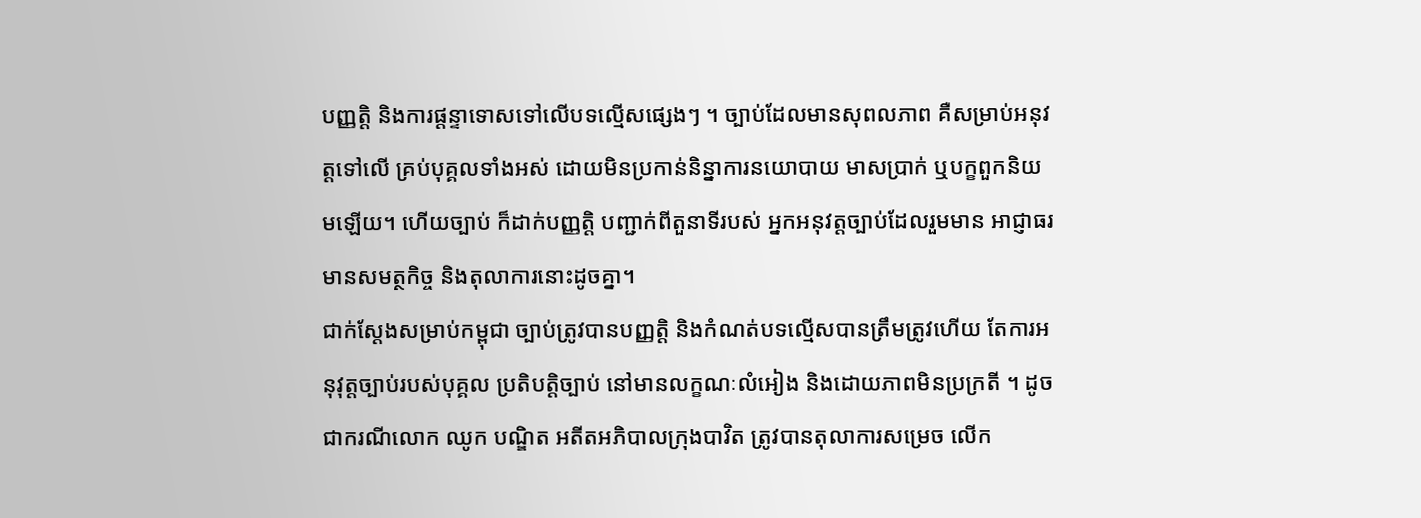បញ្ញត្តិ និងការផ្តន្ទាទោសទៅលើបទល្មើសផ្សេងៗ ។ ច្បាប់ដែលមានសុពលភាព គឺសម្រាប់អនុវត្តទៅលើ គ្រប់បុគ្គលទាំងអស់ ដោយមិនប្រកាន់និន្នាការនយោបាយ មាសប្រាក់ ឬបក្ខពួកនិយមឡើយ។ ហើយច្បាប់ ក៏ដាក់បញ្ញត្តិ បញ្ជាក់ពីតួនាទីរបស់ អ្នកអនុវត្តច្បាប់ដែលរួមមាន អាជ្ញាធរមានសមត្ថកិច្ច និងតុលាការនោះដូចគ្នា។
ជាក់ស្តែងសម្រាប់កម្ពុជា ច្បាប់ត្រូវបានបញ្ញត្តិ និងកំណត់បទល្មើសបានត្រឹមត្រូវហើយ តែការអនុវុត្តច្បាប់របស់បុគ្គល ប្រតិបត្តិច្បាប់ នៅមានលក្ខណៈលំអៀង និងដោយភាពមិនប្រក្រតី ។ ដូចជាករណីលោក ឈូក បណ្ឌិត អតីតអភិបាលក្រុងបាវិត ត្រូវបានតុលាការសម្រេច លើក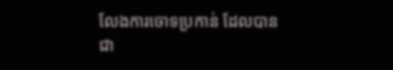លែងការចោទប្រកាន់ ដែលបានជា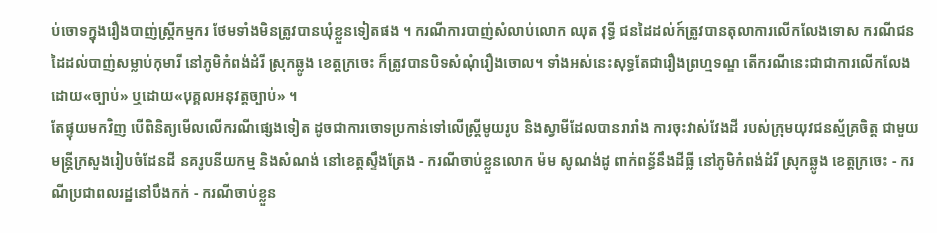ប់ចោទក្នុងរឿងបាញ់ស្ត្រីកម្មករ ថែមទាំងមិនត្រូវបានឃុំខ្លួនទៀតផង ។ ករណីការបាញ់សំលាប់លោក ឈុត វុទ្ធី ជនដៃដល់ក៍ត្រូវបានតុលាការលើកលែងទោស ករណីជនដៃដល់បាញ់សម្លាប់កុមារី នៅភូមិកំពង់ដំរី ស្រុកឆ្លូង ខេត្តក្រចេះ ក៏ត្រូវបានបិទសំណុំរឿងចោល។ ទាំងអស់នេះសុទ្ធតែជារឿងព្រហ្មទណ្ឌ តើករណីនេះជាជាការលើកលែងដោយ«ច្បាប់» ឬដោយ«បុគ្គលអនុវត្តច្បាប់» ។
តែផ្ទុយមកវិញ បើពិនិត្យមើលលើករណីផ្សេងទៀត ដូចជាការចោទប្រកាន់ទៅលើស្រ្តីមូយរូប និងស្វាមីដែលបានរារាំង ការចុះវាស់វែងដី របស់ក្រុមយុវជនស្ម័គ្រចិត្ត ជាមួយមន្ត្រីក្រសួងរៀបចំដែនដី នគរូបនីយកម្ម និងសំណង់ នៅខេត្តស្ទឹងត្រែង - ករណីចាប់ខ្លួនលោក ម៉ម សូណង់ដូ ពាក់ពន័្ធនឹងដីធ្លី នៅភូមិកំពង់ដំរី ស្រុកឆ្លូង ខេត្តក្រចេះ - ករណីប្រជាពលរដ្ឋនៅបឹងកក់ - ករណីចាប់ខ្លួន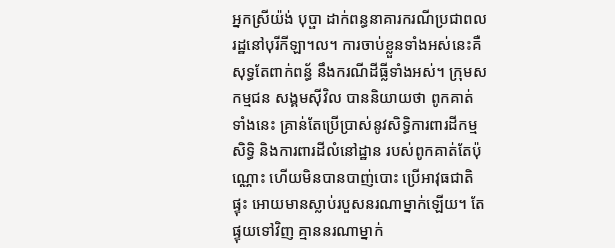អ្នកស្រីយ៉ង់ បុប្ផា ដាក់ពន្ធនាគារករណីប្រជាពលរដ្ឋនៅបុរីកីឡា។ល។ ការចាប់ខ្លួនទាំងអស់នេះគឺសុទ្ធតែពាក់ពន័្ធ នឹងករណីដីធ្លីទាំងអស់។ ក្រុមសកម្មជន សង្គមស៊ីវិល បាននិយាយថា ពូកគាត់ទាំងនេះ គ្រាន់តែប្រើប្រាស់នូវសិទ្ធិការពារដីកម្មសិទ្ធិ និងការពារដីលំនៅដ្ឋាន របស់ពូកគាត់តែប៉ុណ្ណោះ ហើយមិនបានបាញ់បោះ ប្រើអាវុធជាតិផ្ទុះ អោយមានស្លាប់របួសនរណាម្នាក់ឡើយ។ តែផ្ទុយទៅវិញ គ្មាននរណាម្នាក់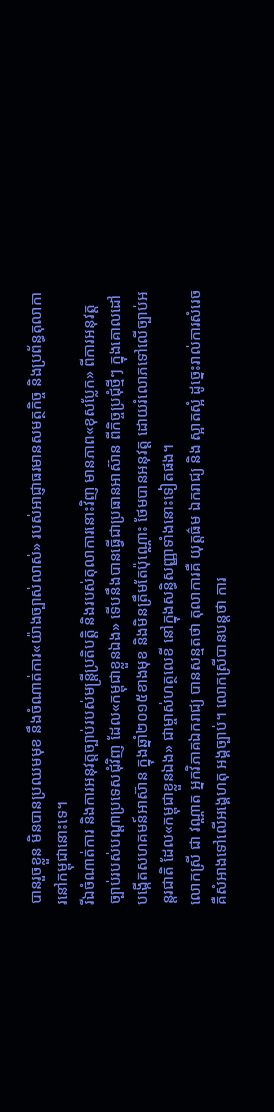បានរួចខ្លួន មិនបានប្រឈមមុខ នឹងចំណាត់ការ«យ៉ាងច្បាស់លាស់» របស់អាជ្ញាធរមានសមត្ថកិច្ច និងប្រព័ន្ធតុលាការនៅកម្ពុជានោះទេ។
រីឯចំណាត់ការ និងការអនុវត្តច្បាប់របស់មន្ត្រីប្រតិបត្តិ និងរបស់តុលាការនោះវិញ មានភាព«ខុសប្លែក» ពីការអនុវត្តច្បាប់របស់បណ្តាប្រទេសជុំវិញ ដែល«កម្ពុជាខ្លួនឯង» ទើបនឹងបានធ្វើជាប្រធានអាស៊ាន ពីកិច្ចប្រជុំថ្មីៗ ក្នុងគោលដៅបង្កើតសហគមន៍អាស៊ាន ក្នុងឆ្នាំ២០១៥ខាងមុខ និងមិនត្រឹមតែប៉ុណ្ណោះ ថែមបានអនុវត្ត ដោយរំលោភទៅលើច្បាប់អន្តរជាតិ ដែល«កម្ពុជាខ្លួនឯង» ជាម្ចាស់ហត្ថលេខី នៅក្នុងសន្ធិសញ្ញាទាំងនោះទៀតផង។
លោកស្រី ជា វណ្ណាត អ្នកវិភាគឯករាជ្យ បានសន្មតថា តុលាការគឺ យុត្តធ៌ម ឯករាជ្យ និង ស្អាតស្អំ ដូច្នេះរាល់ការសំរេច គឺសំអាងទៅលើអង្គេហតុ អង្គច្បាប់។ លោកស្រីបានបន្តថា ការ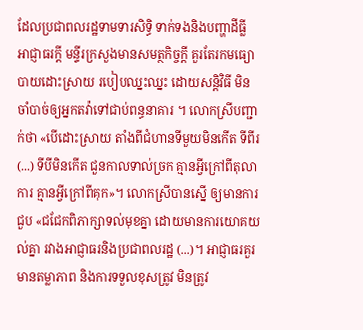ដែលប្រជាពលរដ្ឋទាមទារសិទ្ធិ ទាក់ទងនិងបញ្ហាដីធ្លី អាជ្ញាធរក្តី មន្ទីរក្រសួងមានសមត្ថកិច្ចក្តី គួរតែរកមធ្យោបាយដោះស្រាយ របៀបឈ្នះឈ្នះ ដោយសន្តិវិធី មិនចាំបាច់ឲ្យអ្នកតវ៉ាទៅជាប់ពន្ធនាគារ ។ លោកស្រីបញ្ជាក់ថា «បើដោះស្រាយ តាំងពីជំហានទីមួយមិនកើត ទីពីរ (...) ទីបីមិនកើត ជួនកាលទាល់ច្រក គ្មានអ្វីក្រៅពីតុលាការ គ្មានអ្វីក្រៅពីគុក»។ លោកស្រីបានស្នើ ឲ្យមានការជួប «ជជែកពិភាក្សាទល់មុខគ្នា ដោយមានការយោគយល់គ្នា រវាងអាជ្ញាធរនិងប្រជាពលរដ្ឋ (...)។ អាជ្ញាធរគួរមានតម្លាភាព និងការទទួលខុសត្រូវ មិនត្រូវ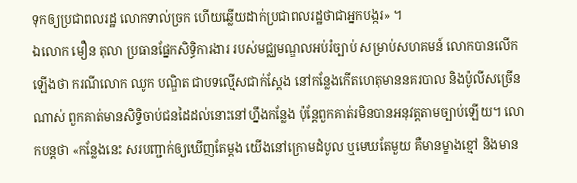ទុកឲ្យប្រជាពលរដ្ឋ លោកទាល់ច្រក ហើយឆ្លើយដាក់ប្រជាពលរដ្ឋថាជាអ្នកបង្ករ» ។
ឯលោក មឿន តុលា ប្រធានផ្នែកសិទ្ធិការងារ របស់មជ្ឈមណ្ឌលអប់រំច្បាប់ សម្រាប់សហគមន៍ លោកបានលើកឡើងថា ករណីលោក ឈូក បណ្ឌិត ជាបទល្មើសជាក់ស្តែង នៅកន្លែងកើតហេតុមាននគរបាល និងប៉ូលីសច្រើនណាស់ ពួកគាត់មានសិទ្ទិចាប់ជនដៃដល់នោះនៅហ្នឹងកន្លែង ប៉ុន្តែពួកគាត់រមិនបានអនុវត្តតាមច្បាប់ឡើយ។ លោកបន្តថា «កន្លែងនេះ សរបញ្ជាក់ឲ្យឃើញតែម្តង យើងនៅក្រោមដំបូល ឬមេឃតែមួយ គឺមានម្ខាងខ្មៅ និងមាន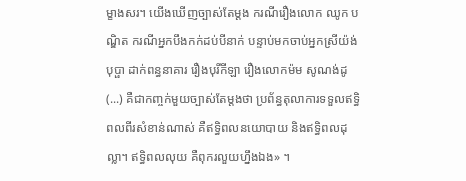ម្ខាងសរ។ យើងឃើញច្បាស់តែម្តង ករណីរឿងលោក ឈូក បណ្ឌិត ករណីអ្នកបឹងកក់ដប់បីនាក់ បន្ទាប់មកចាប់អ្នកស្រីយ៉ង់ បុប្ផា ដាក់ពន្ធនាគារ រឿងបុរីកីឡា រឿងលោកម៉ម សូណង់ដូ (...) គឺជាកញ្ចក់មួយច្បាស់តែម្តងថា ប្រព័ន្ធតុលាការទទួលឥទ្ធិពលពីរសំខាន់ណាស់ គឺឥទ្ធិពលនយោបាយ និងឥទ្ធិពលដុល្លា។ ឥទ្ធិពលលុយ គឺពុករលួយហ្នឹងឯង» ។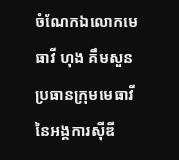ចំណែកឯលោកមេធាវី ហុង គឹមសួន ប្រធានក្រុមមេធាវី នៃអង្គការស៊ីឌី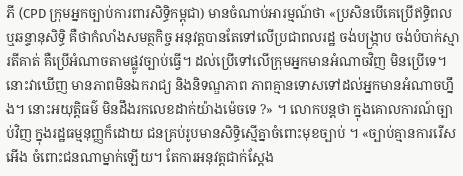ភី (CPD ក្រុមអ្នកច្បាប់ការពារសិទ្ធិកម្ពុជា) មានចំណាប់អារម្មណ៍ថា «ប្រសិនបើគេប្រើឥទ្ធិពល ឬឆន្ទានុសិទ្ធិ គឺថាកំលាំងសមត្ថកិច្ច អនុវត្តបានតែទៅលើប្រជាពលរដ្ឋ ចង់បង្រ្កាប ចង់បំបាក់ស្មារតីគាត់ គឺប្រើអំណាចតាមផ្លូវច្បាប់ធ្វើ។ ដល់ប្រើទៅលើក្រុមអ្នកមានអំណាចវិញ មិនប្រើទេ។ នោះវាឃើញ មានភាពមិនឯករាជ្យ និងនិទណ្ឌភាព ភាពគ្មានទោសទៅដល់អ្នកមានអំណាចហ្នឹង។ នោះអយុត្តិធម៌ មិនដឹងរកលេខដាក់យ៉ាងម៉េចទេ ?» ។ លោកបន្តថា ក្នុងគោលការណ៍ច្បាប់វិញ ក្នុងរដ្ឋធម្មនុញ្ញក៏ដោយ ជនគ្រប់រូបមានសិទ្ធិស្មើគ្នាចំពោះមុខច្បាប់ ។ «ច្បាប់គ្មានការរើសអើង ចំពោះជនណាម្នាក់ឡើយ។ តែការអនុវត្តជាក់ស្តែង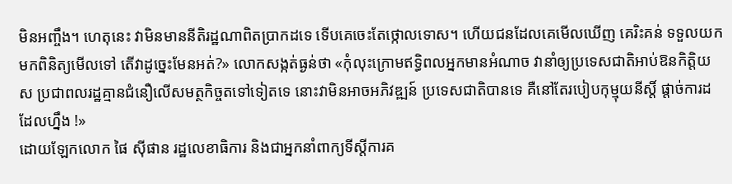មិនអញ្ចឹង។ ហេតុនេះ វាមិនមាននីតិរដ្ឋណាពិតប្រាកដទេ ទើបគេចេះតែថ្កោលទោស។ ហើយជនដែលគេមើលឃើញ គេរិះគន់ ទទួលយកមកពិនិត្យមើលទៅ តើវាដូច្នេះមែនអត់?» លោកសង្កត់ធ្ងន់ថា «កុំលុះក្រោមឥទ្ធិពលអ្នកមានអំណាច វានាំឲ្យប្រទេសជាតិអាប់ឱនកិតិ្តយស ប្រជាពលរដ្ឋគ្មានជំនឿលើសមត្ថកិច្ចតទៅទៀតទេ នោះវាមិនអាចអភិវឌ្ឍន៍ ប្រទេសជាតិបានទេ គឺនៅតែរបៀបកុម្មុយនីស្តិ៍ ផ្តាច់ការដដែលហ្នឹង !»
ដោយឡែកលោក ផៃ ស៊ីផាន រដ្ឋលេខាធិការ និងជាអ្នកនាំពាក្យទីស្តីការគ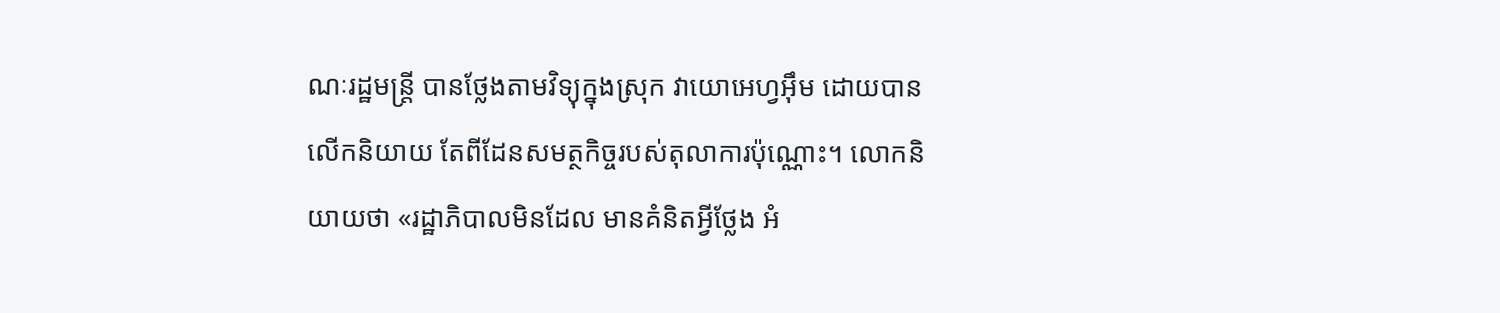ណៈរដ្ឋមន្រ្តី បានថ្លែងតាមវិទ្យុក្នុងស្រុក វាយោអេហ្វអ៊ឹម ដោយបានលើកនិយាយ តែពីដែនសមត្ថកិច្ចរបស់តុលាការប៉ុណ្ណោះ។ លោកនិយាយថា «រដ្ឋាភិបាលមិនដែល មានគំនិតអ្វីថ្លែង អំ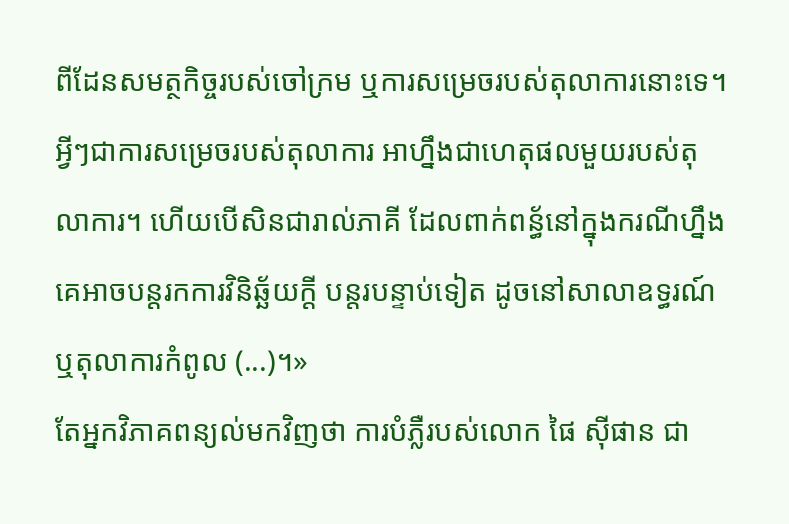ពីដែនសមត្ថកិច្ចរបស់ចៅក្រម ឬការសម្រេចរបស់តុលាការនោះទេ។ អ្វីៗជាការសម្រេចរបស់តុលាការ អាហ្នឹងជាហេតុផលមួយរបស់តុលាការ។ ហើយបើសិនជារាល់ភាគី ដែលពាក់ពន្ធ័នៅក្នុងករណីហ្នឹង គេអាចបន្តរកការវិនិឆ្ឆ័យក្តី បន្តរបន្ទាប់ទៀត ដូចនៅសាលាឧទ្ធរណ៍ ឬតុលាការកំពូល (...)។»
តែអ្នកវិភាគពន្យល់មកវិញថា ការបំភ្លឺរបស់លោក ផៃ ស៊ីផាន ជា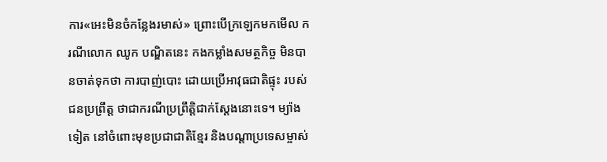ការ«អេះមិនចំកន្លែងរមាស់» ព្រោះបើក្រឡេកមកមើល ករណីលោក ឈូក បណ្ឌិតនេះ កងកម្លាំងសមត្ថកិច្ច មិនបានចាត់ទុកថា ការបាញ់បោះ ដោយប្រើអាវុធជាតិផ្ទុះ របស់ជនប្រព្រឹត្ត ថាជាករណីប្រព្រឹត្តិជាក់ស្ដែងនោះទេ។ ម្យ៉ាងទៀត នៅចំពោះមុខប្រជាជាតិខ្មែរ និងបណ្ដាប្រទេសម្ចាស់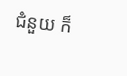ជំនួយ ក៏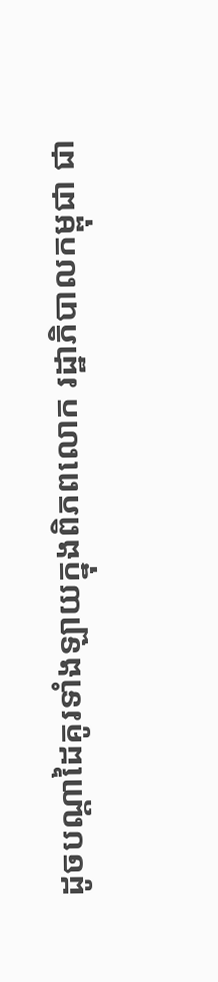ដូចបណ្ដាដៃគូរទាំងឡាយក្នុងពិភពលោក រដ្ឋាភិបាលកម្ពុជា ជា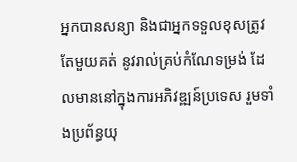អ្នកបានសន្យា និងជាអ្នកទទួលខុសត្រូវតែមួយគត់ នូវរាល់គ្រប់កំណែទម្រង់ ដែលមាននៅក្នុងការអភិវឌ្ឍន៍ប្រទេស រួមទាំងប្រព័ន្ធយុ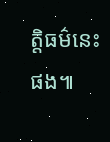ត្តិធម៌នេះផង៕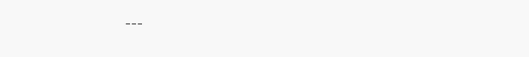---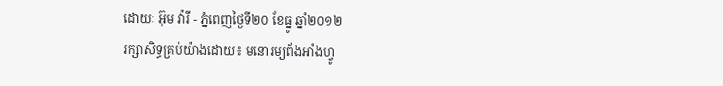ដោយៈ អ៊ុម វ៉ារី - ភ្នំពេញថ្ងៃទី២០ ខែធ្នូ ឆ្នាំ២០១២
រក្សាសិទ្ធគ្រប់យ៉ាងដោយ៖ មនោរម្យព័ងអាំងហ្វូ